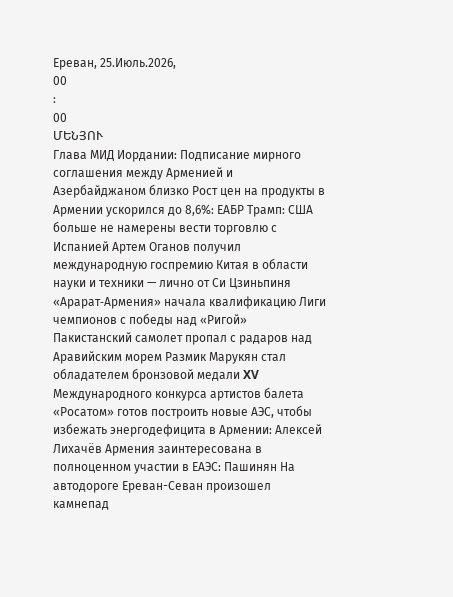Ереван, 25.Июль.2026,
00
:
00
ՄԵՆՅՈՒ
Глава МИД Иордании: Подписание мирного соглашения между Арменией и Азербайджаном близко Рост цен на продукты в Армении ускорился до 8,6%: ЕАБР Трамп: США больше не намерены вести торговлю с Испанией Артем Оганов получил международную госпремию Китая в области науки и техники — лично от Си Цзиньпиня «Арарат‑Армения» начала квалификацию Лиги чемпионов с победы над «Ригой» Пакистанский самолет пропал с радаров над Аравийским морем Размик Марукян стал обладателем бронзовой медали XV Международного конкурса артистов балета «Росатом» готов построить новые АЭС, чтобы избежать энергодефицита в Армении: Алексей Лихачёв Армения заинтересована в полноценном участии в ЕАЭС: Пашинян На автодороге Ереван-Севан произошел камнепад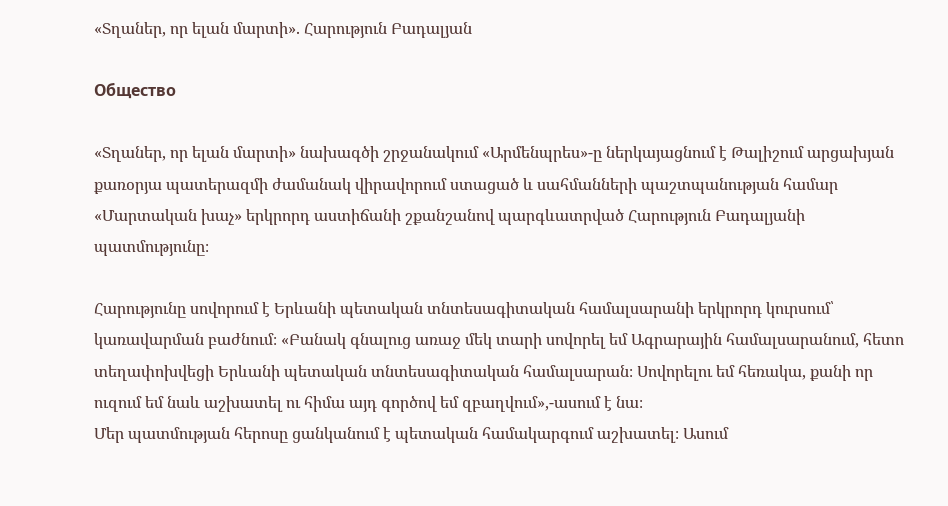«Տղաներ, որ ելան մարտի». Հարություն Բադալյան

Общество

«Տղաներ, որ ելան մարտի» նախագծի շրջանակում «Արմենպրես»-ը ներկայացնում է Թալիշում արցախյան քառօրյա պատերազմի ժամանակ վիրավորում ստացած և սահմանների պաշտպանության համար «Մարտական խաչ» երկրորդ աստիճանի շքանշանով պարգևատրված Հարություն Բադալյանի պատմությունը։

Հարությունը սովորում է Երևանի պետական տնտեսագիտական համալսարանի երկրորդ կուրսում՝ կառավարման բաժնում։ «Բանակ գնալուց առաջ մեկ տարի սովորել եմ Ագրարային համալսարանում, հետո տեղափոխվեցի Երևանի պետական տնտեսագիտական համալսարան։ Սովորելու եմ հեռակա, քանի որ ուզում եմ նաև աշխատել ու հիմա այդ գործով եմ զբաղվում»,-ասում է նա։
Մեր պատմության հերոսը ցանկանում է պետական համակարգում աշխատել։ Ասում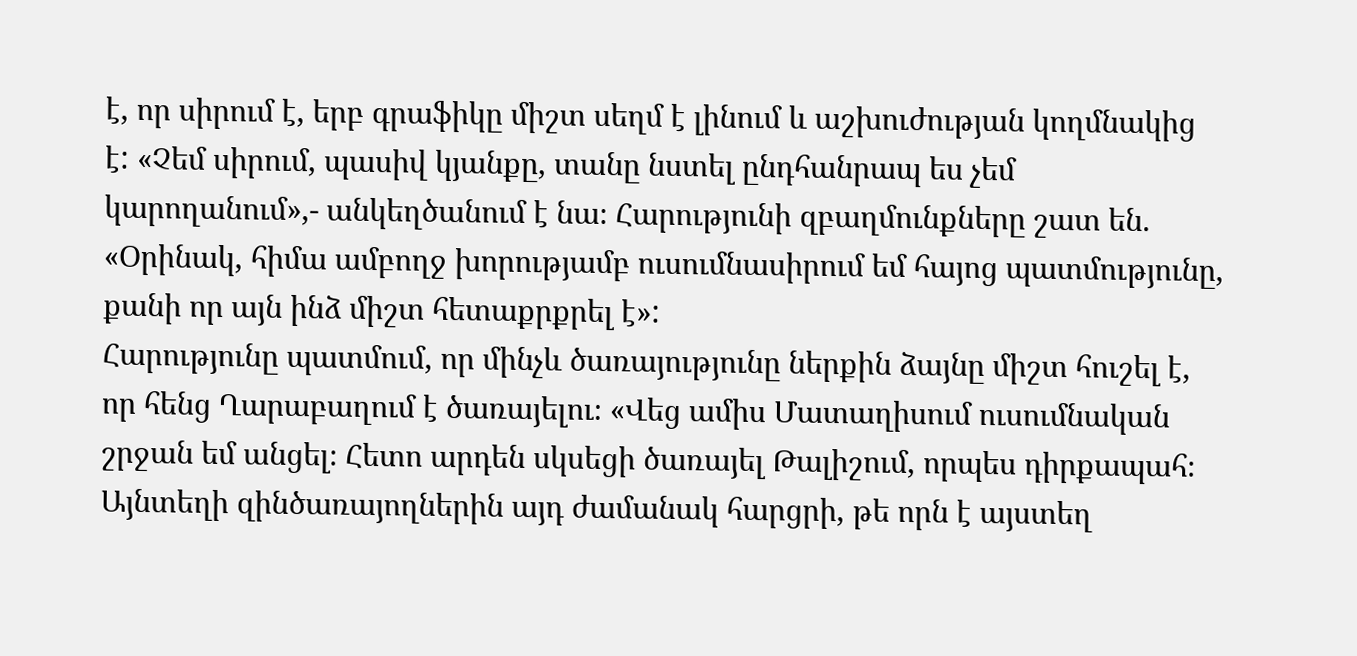է, որ սիրում է, երբ գրաֆիկը միշտ սեղմ է լինում և աշխուժության կողմնակից է: «Չեմ սիրում, պասիվ կյանքը, տանը նստել ընդհանրապ ես չեմ կարողանում»,- անկեղծանում է նա։ Հարությունի զբաղմունքները շատ են. «Օրինակ, հիմա ամբողջ խորությամբ ուսումնասիրում եմ հայոց պատմությունը, քանի որ այն ինձ միշտ հետաքրքրել է»:
Հարությունը պատմում, որ մինչև ծառայությունը ներքին ձայնը միշտ հուշել է, որ հենց Ղարաբաղում է ծառայելու։ «Վեց ամիս Մատաղիսում ուսումնական շրջան եմ անցել։ Հետո արդեն սկսեցի ծառայել Թալիշում, որպես դիրքապահ։ Այնտեղի զինծառայողներին այդ ժամանակ հարցրի, թե որն է այստեղ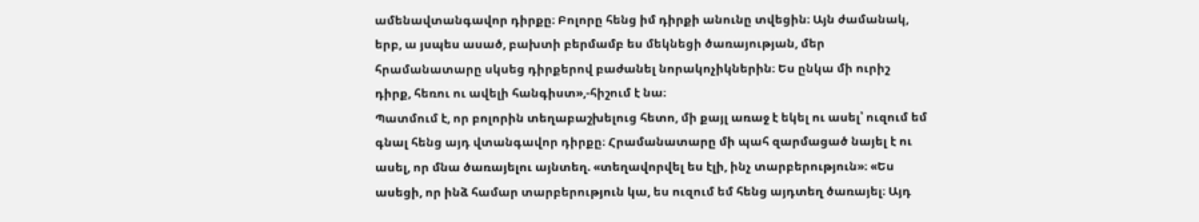ամենավտանգավոր դիրքը։ Բոլորը հենց իմ դիրքի անունը տվեցին։ Այն ժամանակ, երբ, ա յսպես ասած, բախտի բերմամբ ես մեկնեցի ծառայության, մեր հրամանատարը սկսեց դիրքերով բաժանել նորակոչիկներին։ Ես ընկա մի ուրիշ դիրք, հեռու ու ավելի հանգիստ»,-հիշում է նա։
Պատմում է, որ բոլորին տեղաբաշխելուց հետո, մի քայլ առաջ է եկել ու ասել՝ ուզում եմ գնալ հենց այդ վտանգավոր դիրքը։ Հրամանատարը մի պահ զարմացած նայել է ու ասել, որ մնա ծառայելու այնտեղ. «տեղավորվել ես էլի, ինչ տարբերություն»։ «Ես ասեցի, որ ինձ համար տարբերություն կա, ես ուզում եմ հենց այդտեղ ծառայել։ Այդ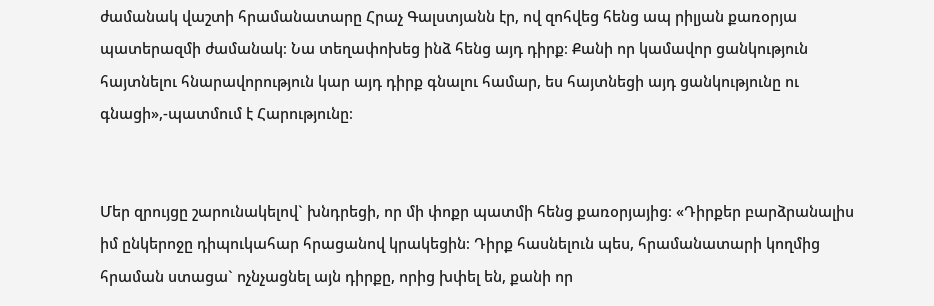ժամանակ վաշտի հրամանատարը Հրաչ Գալստյանն էր, ով զոհվեց հենց ապ րիլյան քառօրյա պատերազմի ժամանակ։ Նա տեղափոխեց ինձ հենց այդ դիրք։ Քանի որ կամավոր ցանկություն հայտնելու հնարավորություն կար այդ դիրք գնալու համար, ես հայտնեցի այդ ցանկությունը ու գնացի»,-պատմում է Հարությունը։


Մեր զրույցը շարունակելով` խնդրեցի, որ մի փոքր պատմի հենց քառօրյայից։ «Դիրքեր բարձրանալիս իմ ընկերոջը դիպուկահար հրացանով կրակեցին։ Դիրք հասնելուն պես, հրամանատարի կողմից հրաման ստացա` ոչնչացնել այն դիրքը, որից խփել են, քանի որ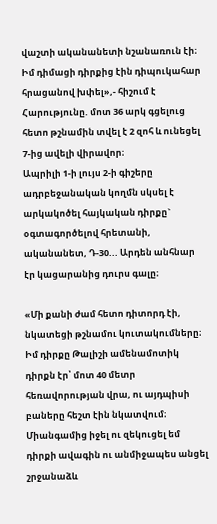վաշտի ականանետի նշանառուն էի։ Իմ դիմացի դիրքից էին դիպուկահար հրացանով խփել»,- հիշում է Հարությունը. մոտ 36 արկ գցելուց հետո թշնամին տվել է 2 զոհ և ունեցել 7-ից ավելի վիրավոր։
Ապրիլի 1-ի լույս 2-ի գիշերը ադրբեջանական կողմն սկսել է արկակոծել հայկական դիրքը` օգտագործելով հրետանի, ականանետ, Դ-30... Արդեն անհնար էր կացարանից դուրս գալը։

«Մի քանի ժամ հետո դիտորդ էի, նկատեցի թշնամու կուտակումները։ Իմ դիրքը Թալիշի ամենամոտիկ դիրքն էր՝ մոտ 40 մետր հեռավորության վրա, ու այդպիսի բաները հեշտ էին նկատվում։ Միանգամից իջել ու զեկուցել եմ դիրքի ավագին ու անմիջապես անցել շրջանաձև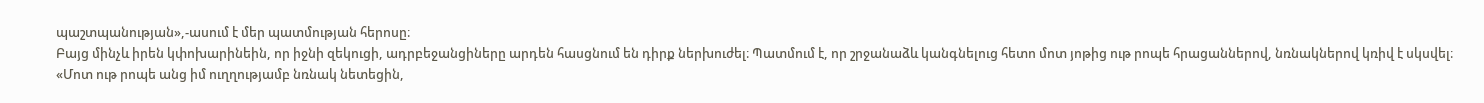պաշտպանության»,-ասում է մեր պատմության հերոսը։
Բայց մինչև իրեն կփոխարինեին, որ իջնի զեկուցի, ադրբեջանցիները արդեն հասցնում են դիրք ներխուժել։ Պատմում է, որ շրջանաձև կանգնելուց հետո մոտ յոթից ութ րոպե հրացաններով, նռնակներով կռիվ է սկսվել։
«Մոտ ութ րոպե անց իմ ուղղությամբ նռնակ նետեցին,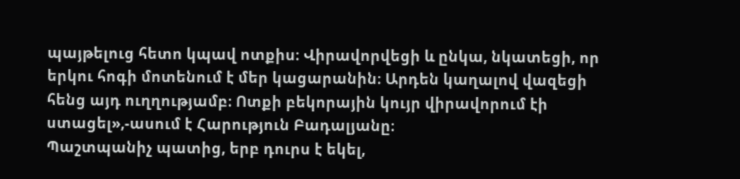պայթելուց հետո կպավ ոտքիս։ Վիրավորվեցի և ընկա, նկատեցի, որ երկու հոգի մոտենում է մեր կացարանին։ Արդեն կաղալով վազեցի հենց այդ ուղղությամբ։ Ոտքի բեկորային կույր վիրավորում էի ստացել»,-ասում է Հարություն Բադալյանը։
Պաշտպանիչ պատից, երբ դուրս է եկել,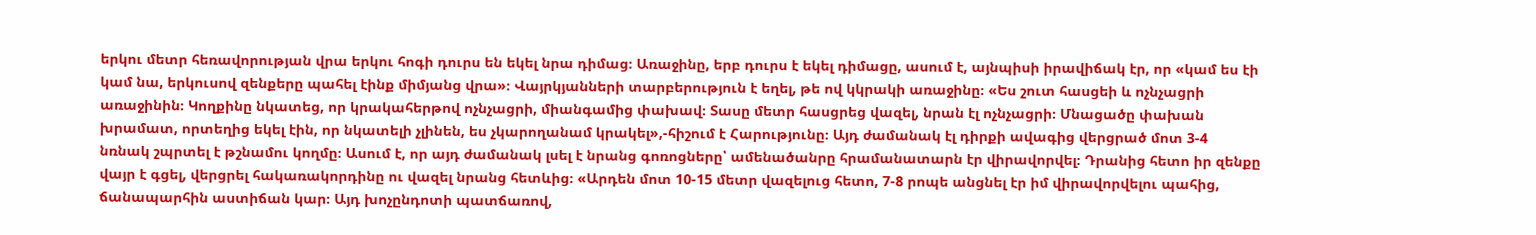երկու մետր հեռավորության վրա երկու հոգի դուրս են եկել նրա դիմաց։ Առաջինը, երբ դուրս է եկել դիմացը, ասում է, այնպիսի իրավիճակ էր, որ «կամ ես էի կամ նա, երկուսով զենքերը պահել էինք միմյանց վրա»։ Վայրկյանների տարբերություն է եղել, թե ով կկրակի առաջինը։ «Ես շուտ հասցեի և ոչնչացրի առաջինին։ Կողքինը նկատեց, որ կրակահերթով ոչնչացրի, միանգամից փախավ։ Տասը մետր հասցրեց վազել, նրան էլ ոչնչացրի։ Մնացածը փախան խրամատ, որտեղից եկել էին, որ նկատելի չլինեն, ես չկարողանամ կրակել»,-հիշում է Հարությունը։ Այդ ժամանակ էլ դիրքի ավագից վերցրած մոտ 3-4 նռնակ շպրտել է թշնամու կողմը։ Ասում է, որ այդ ժամանակ լսել է նրանց գոռոցները՝ ամենածանրը հրամանատարն էր վիրավորվել։ Դրանից հետո իր զենքը վայր է գցել, վերցրել հակառակորդինը ու վազել նրանց հետևից։ «Արդեն մոտ 10-15 մետր վազելուց հետո, 7-8 րոպե անցնել էր իմ վիրավորվելու պահից, ճանապարհին աստիճան կար։ Այդ խոչընդոտի պատճառով,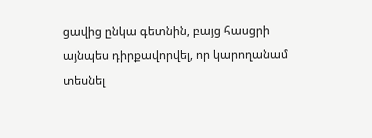ցավից ընկա գետնին, բայց հասցրի այնպես դիրքավորվել, որ կարողանամ տեսնել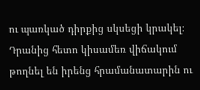ու պառկած դիրքից սկսեցի կրակել։ Դրանից հետո կիսամեռ վիճակում թողնել են իրենց հրամանատարին ու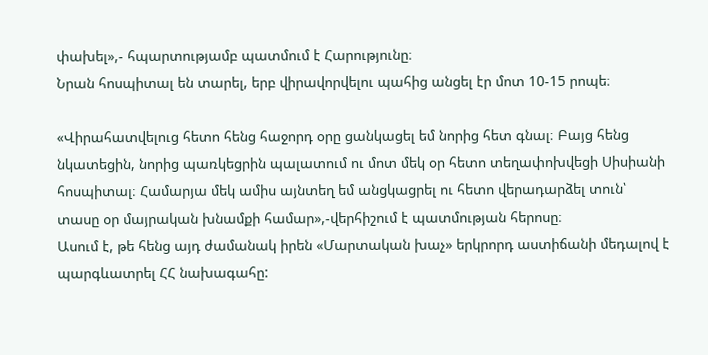փախել»,- հպարտությամբ պատմում է Հարությունը։
Նրան հոսպիտալ են տարել, երբ վիրավորվելու պահից անցել էր մոտ 10-15 րոպե։

«Վիրահատվելուց հետո հենց հաջորդ օրը ցանկացել եմ նորից հետ գնալ։ Բայց հենց նկատեցին, նորից պառկեցրին պալատում ու մոտ մեկ օր հետո տեղափոխվեցի Սիսիանի հոսպիտալ։ Համարյա մեկ ամիս այնտեղ եմ անցկացրել ու հետո վերադարձել տուն՝ տասը օր մայրական խնամքի համար»,-վերհիշում է պատմության հերոսը։
Ասում է, թե հենց այդ ժամանակ իրեն «Մարտական խաչ» երկրորդ աստիճանի մեդալով է պարգևատրել ՀՀ նախագահը: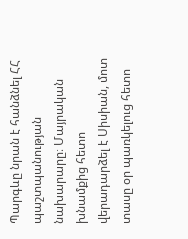Պարգևը նրան է հանձնել ՀՀ պաշտպանության նախարարը։ Մայրական խնամքից հետո վերադարձել է Սիսիան, մոտ տասը օր պառկելուց հետո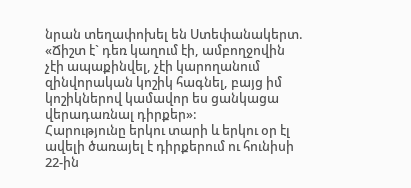նրան տեղափոխել են Ստեփանակերտ. «Ճիշտ է` դեռ կաղում էի, ամբողջովին չէի ապաքինվել, չէի կարողանում զինվորական կոշիկ հագնել, բայց իմ կոշիկներով կամավոր ես ցանկացա վերադառնալ դիրքեր»:
Հարությունը երկու տարի և երկու օր էլ ավելի ծառայել է դիրքերում ու հունիսի 22-ին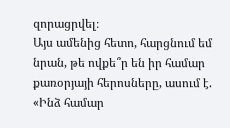զորացրվել։
Այս ամենից հետո, հարցնում եմ նրան, թե ովքե՞ր են իր համար քառօրյայի հերոսները, ասում է. «Ինձ համար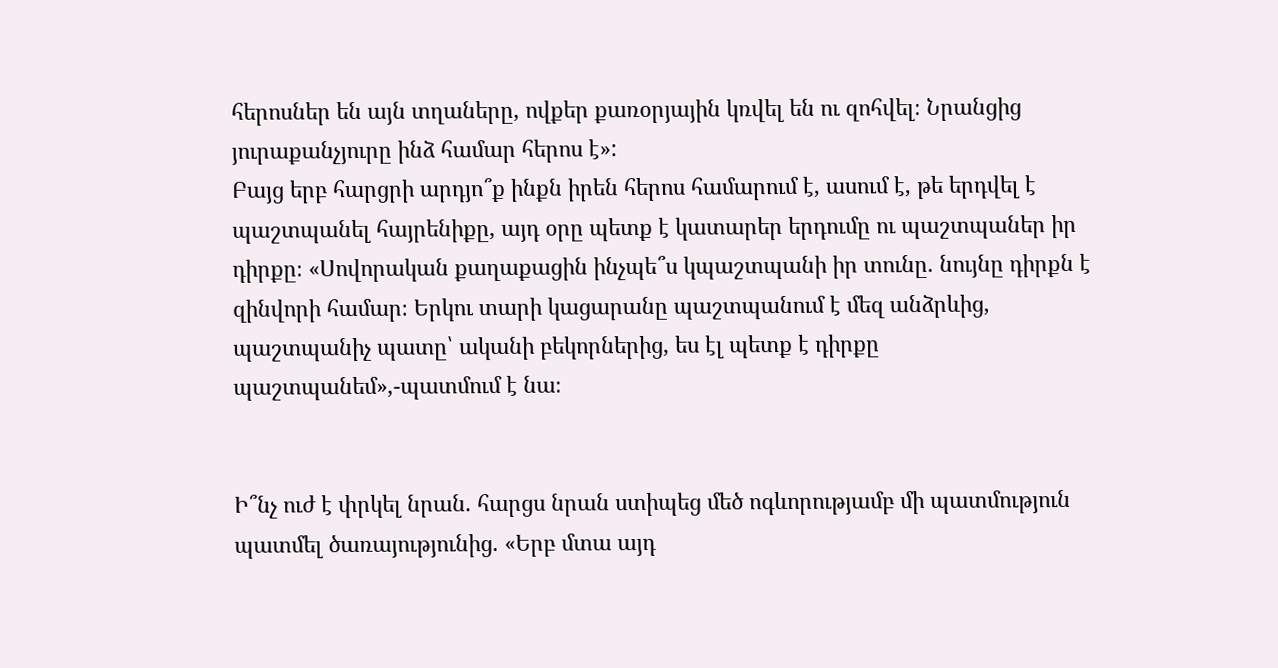հերոսներ են այն տղաները, ովքեր քառօրյային կռվել են ու զոհվել։ Նրանցից յուրաքանչյուրը ինձ համար հերոս է»:
Բայց երբ հարցրի արդյո՞ք ինքն իրեն հերոս համարում է, ասում է, թե երդվել է պաշտպանել հայրենիքը, այդ օրը պետք է կատարեր երդումը ու պաշտպաներ իր դիրքը։ «Սովորական քաղաքացին ինչպե՞ս կպաշտպանի իր տունը. նույնը դիրքն է զինվորի համար։ Երկու տարի կացարանը պաշտպանում է մեզ անձրևից, պաշտպանիչ պատը՝ ականի բեկորներից, ես էլ պետք է դիրքը պաշտպանեմ»,-պատմում է նա։


Ի՞նչ ուժ է փրկել նրան. հարցս նրան ստիպեց մեծ ոգևորությամբ մի պատմություն պատմել ծառայությունից. «Երբ մտա այդ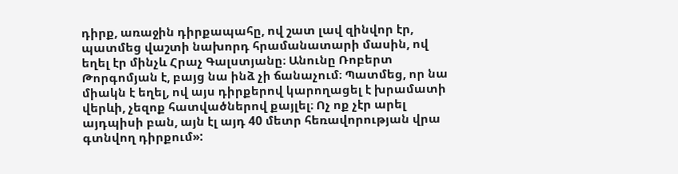դիրք, առաջին դիրքապահը, ով շատ լավ զինվոր էր, պատմեց վաշտի նախորդ հրամանատարի մասին, ով եղել էր մինչև Հրաչ Գալստյանը։ Անունը Ռոբերտ Թորգոմյան է, բայց նա ինձ չի ճանաչում։ Պատմեց, որ նա միակն է եղել, ով այս դիրքերով կարողացել է խրամատի վերևի, չեզոք հատվածներով քայլել։ Ոչ ոք չէր արել այդպիսի բան, այն էլ այդ 40 մետր հեռավորության վրա գտնվող դիրքում»: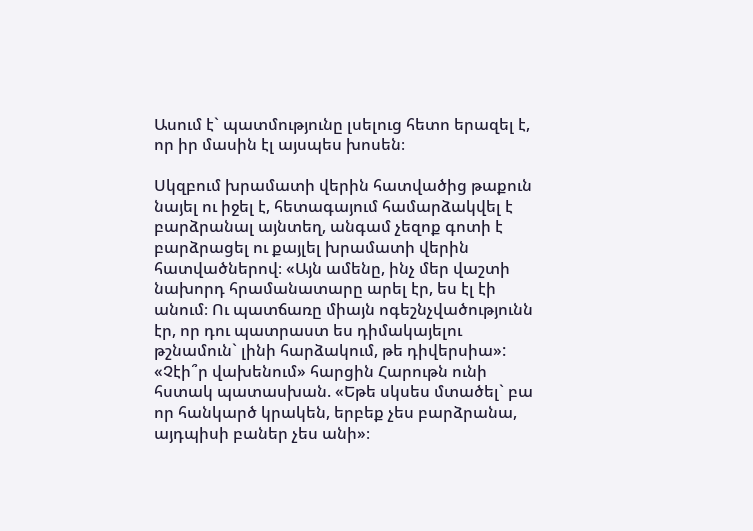Ասում է` պատմությունը լսելուց հետո երազել է, որ իր մասին էլ այսպես խոսեն։

Սկզբում խրամատի վերին հատվածից թաքուն նայել ու իջել է, հետագայում համարձակվել է բարձրանալ այնտեղ, անգամ չեզոք գոտի է բարձրացել ու քայլել խրամատի վերին հատվածներով։ «Այն ամենը, ինչ մեր վաշտի նախորդ հրամանատարը արել էր, ես էլ էի անում։ Ու պատճառը միայն ոգեշնչվածությունն էր, որ դու պատրաստ ես դիմակայելու թշնամուն` լինի հարձակում, թե դիվերսիա»: «Չէի՞ր վախենում» հարցին Հարութն ունի հստակ պատասխան. «Եթե սկսես մտածել` բա որ հանկարծ կրակեն, երբեք չես բարձրանա, այդպիսի բաներ չես անի»։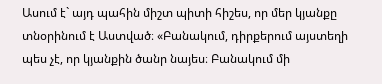Ասում է` այդ պահին միշտ պիտի հիշես, որ մեր կյանքը տնօրինում է Աստված։ «Բանակում, դիրքերում այստեղի պես չէ, որ կյանքին ծանր նայես։ Բանակում մի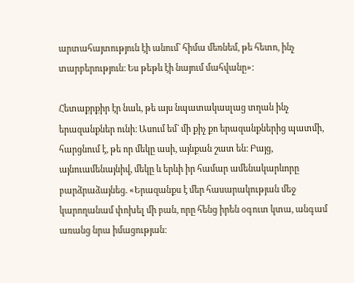արտահայտություն էի անում՝ հիմա մեռնեմ, թե հետո, ինչ տարբերություն։ Ես թեթև էի նայում մահվանը»:

Հետաքրքիր էր նաև, թե այս նպատակասլաց տղան ինչ երազանքներ ունի։ Ասում եմ` մի քիչ քո երազանքներից պատմի, հարցնում է, թե որ մեկը ասի, այնքան շատ են։ Բայց, այնուամենայնիվ, մեկը և երևի իր համար ամենակարևորը բարձրաձայնեց. «Երազանքս է մեր հասարակության մեջ կարողանամ փոխել մի բան, որը հենց իրեն օգուտ կտա, անգամ առանց նրա իմացության։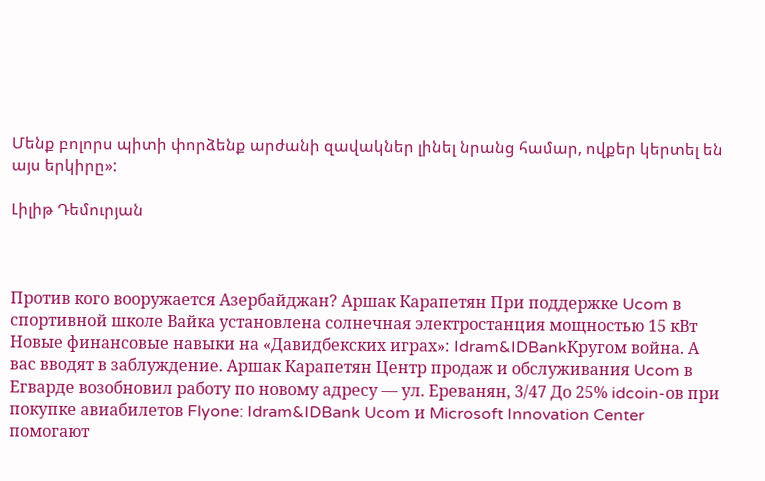Մենք բոլորս պիտի փորձենք արժանի զավակներ լինել նրանց համար, ովքեր կերտել են այս երկիրը»:

Լիլիթ Դեմուրյան



Против кого вооружается Азербайджан? Аршак Карапетян При поддержке Ucom в спортивной школе Вайка установлена солнечная электростанция мощностью 15 кВт Новые финансовые навыки на «Давидбекских играх»: Idram&IDBankКругом война. А вас вводят в заблуждение. Аршак Карапетян Центр продаж и обслуживания Ucom в Егварде возобновил работу по новому адресу — ул. Ереванян, 3/47 До 25% idcoin-ов при покупке авиабилетов Flyone: Idram&IDBank Ucom и Microsoft Innovation Center помогают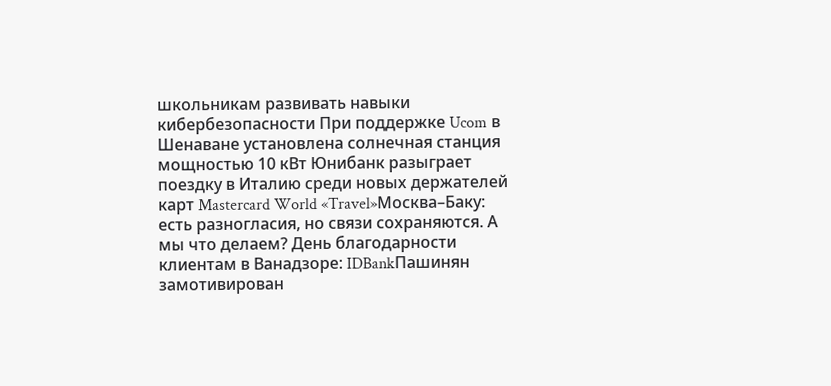школьникам развивать навыки кибербезопасности При поддержке Ucom в Шенаване установлена солнечная станция мощностью 10 кВт Юнибанк разыграет поездку в Италию среди новых держателей карт Mastercard World «Travel»Москва–Баку: есть разногласия, но связи сохраняются. А мы что делаем? День благодарности клиентам в Ванадзоре: IDBankПашинян замотивирован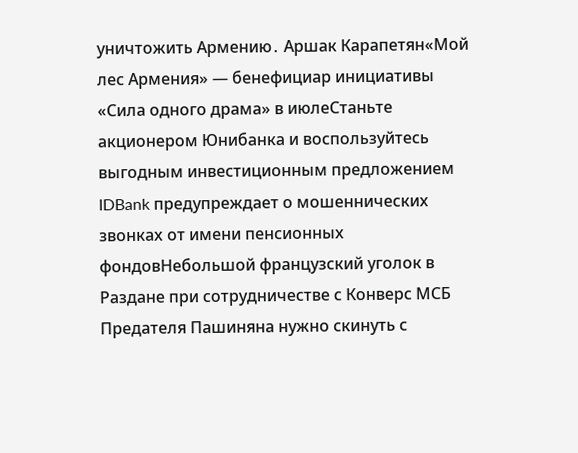уничтожить Армению․ Аршак Карапетян«Мой лес Армения» — бенефициар инициативы «Сила одного драма» в июлеСтаньте акционером Юнибанка и воспользуйтесь выгодным инвестиционным предложением IDBank предупреждает о мошеннических звонках от имени пенсионных фондовНебольшой французский уголок в Раздане при сотрудничестве с Конверс МСБ Предателя Пашиняна нужно скинуть с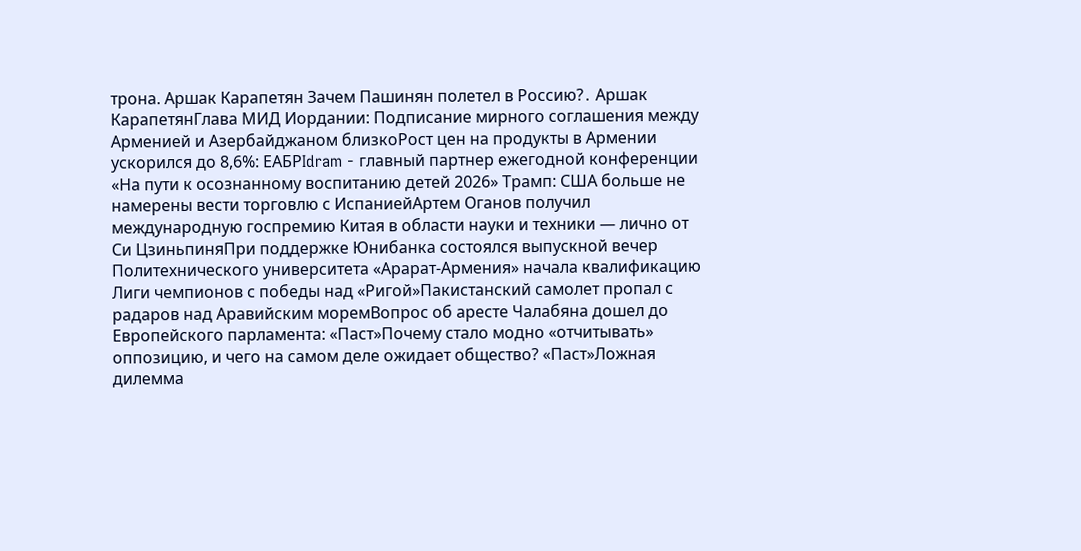трона. Аршак Карапетян Зачем Пашинян полетел в Россию?․ Аршак КарапетянГлава МИД Иордании: Подписание мирного соглашения между Арменией и Азербайджаном близкоРост цен на продукты в Армении ускорился до 8,6%: ЕАБРIdram - главный партнер ежегодной конференции «На пути к осознанному воспитанию детей 2026» Трамп: США больше не намерены вести торговлю с ИспаниейАртем Оганов получил международную госпремию Китая в области науки и техники — лично от Си ЦзиньпиняПри поддержке Юнибанка состоялся выпускной вечер Политехнического университета «Арарат‑Армения» начала квалификацию Лиги чемпионов с победы над «Ригой»Пакистанский самолет пропал с радаров над Аравийским моремВопрос об аресте Чалабяна дошел до Европейского парламента: «Паст»Почему стало модно «отчитывать» оппозицию, и чего на самом деле ожидает общество? «Паст»Ложная дилемма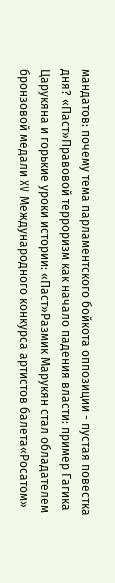мандатов: почему тема парламентского бойкота оппозиции - пустая повестка дня? «Паст»Правовой терроризм как начало падения власти: пример Гагика Царукяна и горькие уроки истории: «Паст»Размик Марукян стал обладателем бронзовой медали XV Международного конкурса артистов балета«Росатом»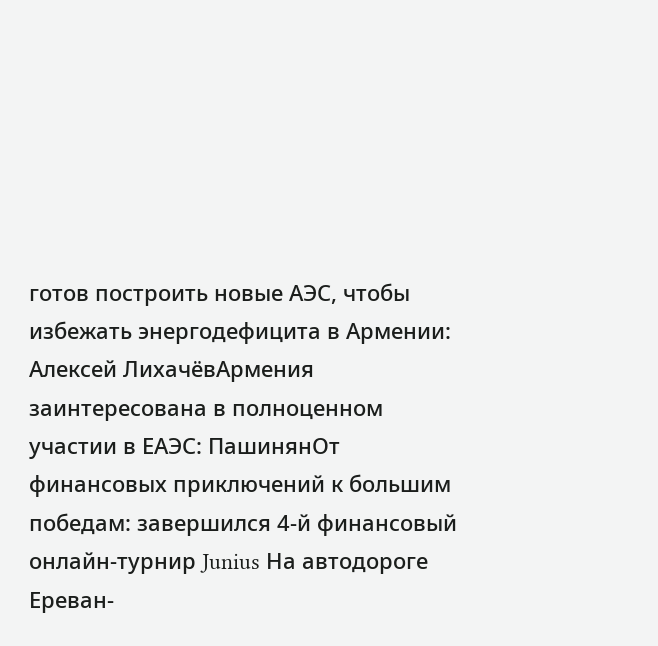готов построить новые АЭС, чтобы избежать энергодефицита в Армении: Алексей ЛихачёвАрмения заинтересована в полноценном участии в ЕАЭС: ПашинянОт финансовых приключений к большим победам: завершился 4-й финансовый онлайн-турнир Junius На автодороге Ереван-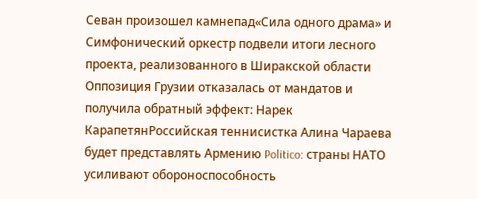Севан произошел камнепад«Сила одного драма» и Симфонический оркестр подвели итоги лесного проекта, реализованного в Ширакской области Оппозиция Грузии отказалась от мандатов и получила обратный эффект: Нарек КарапетянРоссийская теннисистка Алина Чараева будет представлять Армению Politico: страны НАТО усиливают обороноспособность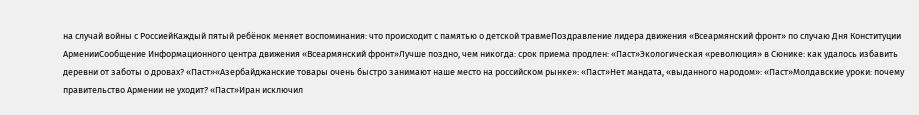на случай войны с РоссиейКаждый пятый ребёнок меняет воспоминания: что происходит с памятью о детской травмеПоздравление лидера движения «Всеармянский фронт» по случаю Дня Конституции АрменииСообщение Информационного центра движения «Всеармянский фронт»Лучше поздно, чем никогда: срок приема продлен: «Паст»Экологическая «революция» в Сюнике: как удалось избавить деревни от заботы о дровах? «Паст»«Азербайджанские товары очень быстро занимают наше место на российском рынке»: «Паст»Нет мандата, «выданного народом»: «Паст»Молдавские уроки: почему правительство Армении не уходит? «Паст»Иран исключил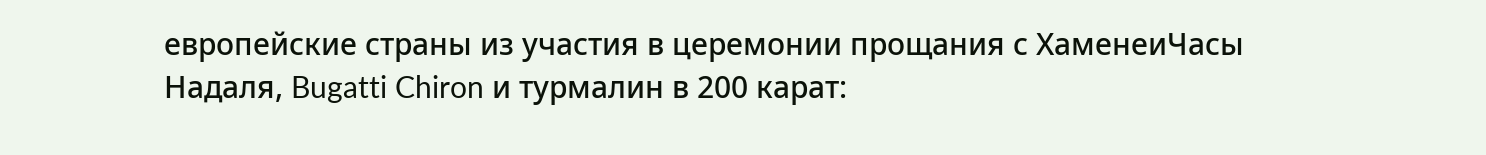европейские страны из участия в церемонии прощания с ХаменеиЧасы Надаля, Bugatti Chiron и турмалин в 200 карат: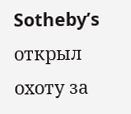Sotheby’s открыл охоту за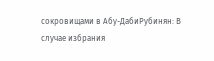сокровищами в Абу-ДабиРубинян: В случае избрания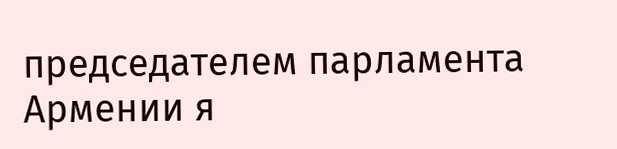председателем парламента Армении я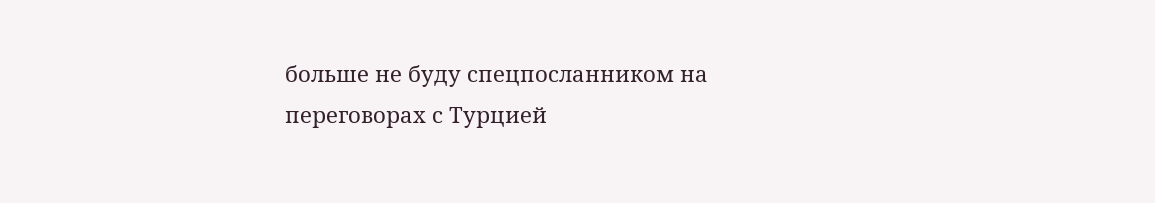больше не буду спецпосланником на переговорах с Турцией